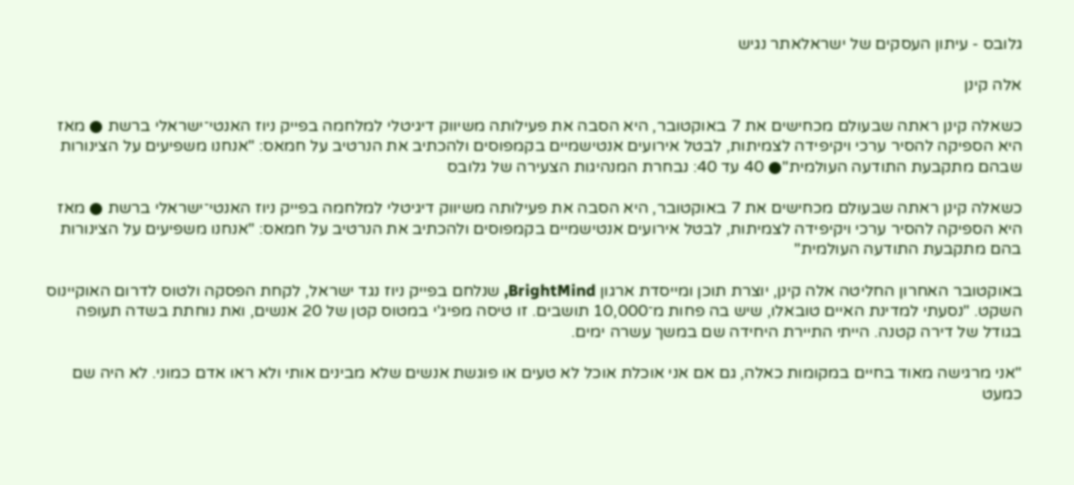גלובס - עיתון העסקים של ישראלאתר נגיש

אלה קינן

כשאלה קינן ראתה שבעולם מכחישים את 7 באוקטובר, היא הסבה את פעילותה משיווק דיגיטלי למלחמה בפייק ניוז האנטי־ישראלי ברשת ● מאז היא הספיקה להסיר ערכי ויקיפידה לצמיתות, לבטל אירועים אנטישמיים בקמפוסים ולהכתיב את הנרטיב על חמאס: "אנחנו משפיעים על הצינורות שבהם מתקבעת התודעה העולמית"● 40 עד 40: נבחרת המנהיגות הצעירה של גלובס

כשאלה קינן ראתה שבעולם מכחישים את 7 באוקטובר, היא הסבה את פעילותה משיווק דיגיטלי למלחמה בפייק ניוז האנטי־ישראלי ברשת ● מאז היא הספיקה להסיר ערכי ויקיפידה לצמיתות, לבטל אירועים אנטישמיים בקמפוסים ולהכתיב את הנרטיב על חמאס: "אנחנו משפיעים על הצינורות בהם מתקבעת התודעה העולמית"

באוקטובר האחרון החליטה אלה קינן, יוצרת תוכן ומייסדת ארגון BrightMind, שנלחם בפייק ניוז נגד ישראל, לקחת הפסקה ולטוס לדרום האוקיינוס השקט. "נסעתי למדינת האיים טובאלו, שיש בה פחות מ־10,000 תושבים. זו טיסה מפיג'י במטוס קטן של 20 אנשים, ואת נוחתת בשדה תעופה בגודל של דירה קטנה. הייתי התיירת היחידה שם במשך עשרה ימים.

"אני מרגישה מאוד בחיים במקומות כאלה, גם אם אני אוכלת אוכל לא טעים או פוגשת אנשים שלא מבינים אותי ולא ראו אדם כמוני. לא היה שם כמעט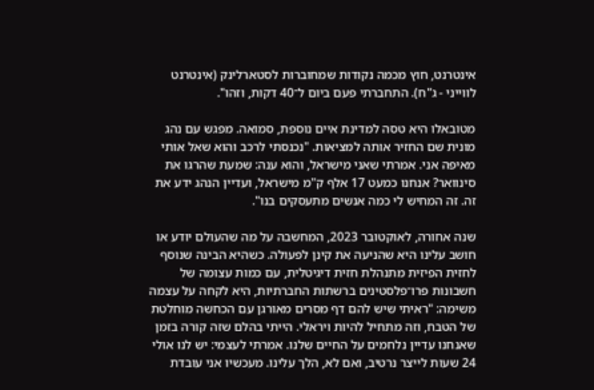אינטרנט, חוץ מכמה נקודות שמחוברות לסטארלינק (אינטרנט לווייני - ג"ח). התחברתי פעם ביום ל־40 דקות, וזהו".

מטובאלו היא טסה למדינת איים נוספת, סמואה. מפגש עם נהג מונית שם החזיר אותה למציאות. "נכנסתי לרכב והוא שאל אותי מאיפה אני. אמרתי שאני מישראל, והוא ענה: שמעת שהרגו את סינוואר? אנחנו כמעט 17 אלף ק"מ מישראל, ועדיין הנהג ידע את זה. זה המחיש לי כמה אנשים מתעסקים בנו".

שנה אחורה, לאוקטובר 2023, המחשבה על מה שהעולם יודע או חושב עלינו היא שהניעה את קינן לפעולה. כשהיא הבינה שנוסף לחזית הפיזית מתנהלת חזית דיגיטלית, עם כמות עצומה של חשבונות פרו־פלסטינים ברשתות החברתיות, היא לקחה על עצמה משימה: "ראיתי שיש להם דף מסרים מאורגן עם הכחשה מוחלטת של הטבח, וזה מתחיל להיות ויראלי. הייתי בהלם שזה קורה בזמן שאנחנו עדיין נלחמים על החיים שלנו. אמרתי לעצמי: יש לנו אולי 24 שעות לייצר נרטיב, ואם לא, הלך עלינו. מעכשיו אני עובדת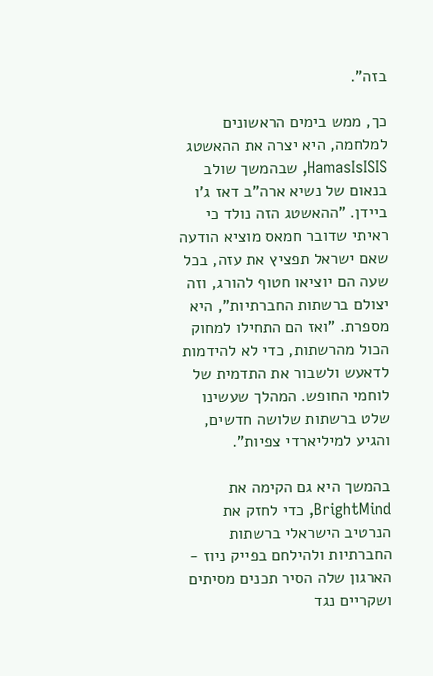בזה".

כך, ממש בימים הראשונים למלחמה, היא יצרה את ההאשטג HamasIsISIS, שבהמשך שולב בנאום של נשיא ארה"ב דאז ג'ו ביידן. "ההאשטג הזה נולד כי ראיתי שדובר חמאס מוציא הודעה שאם ישראל תפציץ את עזה, בכל שעה הם יוציאו חטוף להורג, וזה יצולם ברשתות החברתיות", היא מספרת. "ואז הם התחילו למחוק הכול מהרשתות, כדי לא להידמות לדאעש ולשבור את התדמית של לוחמי החופש. המהלך שעשינו שלט ברשתות שלושה חדשים, והגיע למיליארדי צפיות".

בהמשך היא גם הקימה את BrightMind, כדי לחזק את הנרטיב הישראלי ברשתות החברתיות ולהילחם בפייק ניוז - הארגון שלה הסיר תכנים מסיתים ושקריים נגד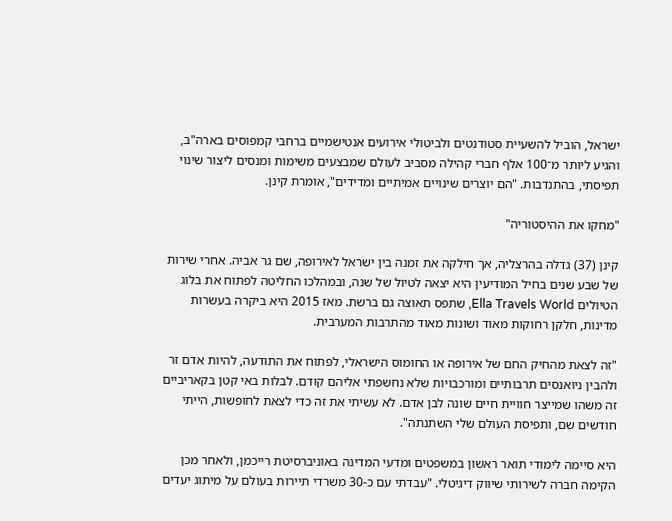ישראל, הוביל להשעיית סטודנטים ולביטולי אירועים אנטישמיים ברחבי קמפוסים בארה"ב, והגיע ליותר מ־100 אלף חברי קהילה מסביב לעולם שמבצעים משימות ומנסים ליצור שינוי תפיסתי, בהתנדבות. "הם יוצרים שינויים אמיתיים ומדידים", אומרת קינן.

"מחקו את ההיסטוריה"

קינן (37) גדלה בהרצליה, אך חילקה את זמנה בין ישראל לאירופה, שם גר אביה. אחרי שירות של שבע שנים בחיל המודיעין היא יצאה לטיול של שנה, ובמהלכו החליטה לפתוח את בלוג הטיולים Ella Travels World, שתפס תאוצה גם ברשת. מאז 2015 היא ביקרה בעשרות מדינות, חלקן רחוקות מאוד ושונות מאוד מהתרבות המערבית.

"זה לצאת מהחיק החם של אירופה או החומוס הישראלי, לפתוח את התודעה, להיות אדם זר ולהבין ניואנסים תרבותיים ומורכבויות שלא נחשפתי אליהם קודם. לבלות באי קטן בקאריביים זה משהו שמייצר חוויית חיים שונה לבן אדם. לא עשיתי את זה כדי לצאת לחופשות, הייתי חודשים שם, ותפיסת העולם שלי השתנתה".

היא סיימה לימודי תואר ראשון במשפטים ומדעי המדינה באוניברסיטת רייכמן, ולאחר מכן הקימה חברה לשירותי שיווק דיגיטלי. "עבדתי עם כ-30 משרדי תיירות בעולם על מיתוג יעדים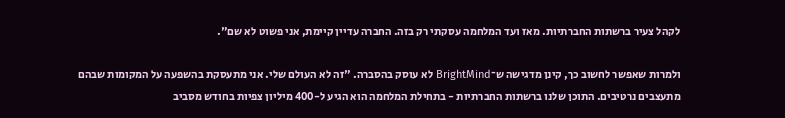לקהל צעיר ברשתות החברתיות. מאז ועד המלחמה עסקתי רק בזה. החברה עדיין קיימת, אני פשוט לא שם".

ולמרות שאפשר לחשוב כך, קינן מדגישה ש־BrightMind לא עוסק בהסברה. "זה לא העולם שלי. אני מתעסקת בהשפעה על המקומות שבהם מתעצבים נרטיבים. התוכן שלנו ברשתות החברתיות - בתחילת המלחמה הוא הגיע ל-400 מיליון צפיות בחודש מסביב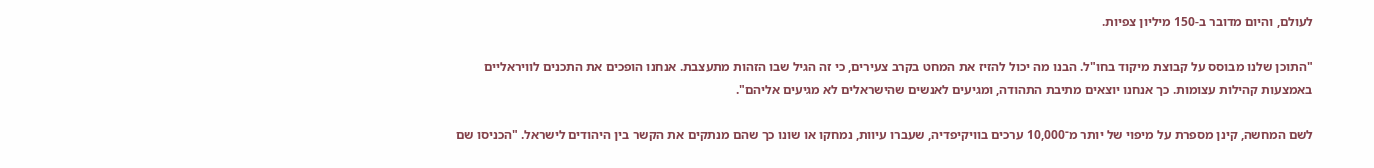לעולם, והיום מדובר ב-150 מיליון צפיות.

"התוכן שלנו מבוסס על קבוצת מיקוד בחו"ל. הבנו מה יכול להזיז את המחט בקרב צעירים, כי זה הגיל שבו הזהות מתעצבת. אנחנו הופכים את התכנים לוויראליים באמצעות קהילות עצומות. כך אנחנו יוצאים מתיבת התהודה, ומגיעים לאנשים שהישראלים לא מגיעים אליהם".

לשם המחשה, קינן מספרת על מיפוי של יותר מ־10,000 ערכים בוויקיפדיה, שעברו עיוות, נמחקו או שונו כך שהם מנתקים את הקשר בין היהודים לישראל. "הכניסו שם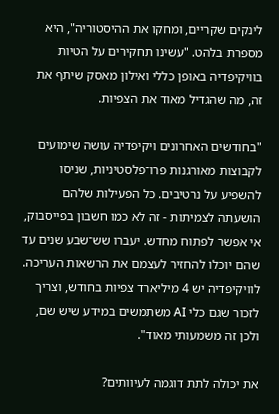לינקים שקריים, ומחקו את ההיסטוריה", היא מספרת בלהט. "עשינו תחקירים על הטיות בוויקיפדיה באופן כללי ואילון מאסק שיתף את זה, מה שהגדיל מאוד את הצפיות.

"בחודשים האחרונים ויקיפדיה עושה שימועים לקבוצות מאורגנות פרו־פלסטיניות, שניסו להשפיע על נרטיבים. כל הפעילות שלהם הושעתה לצמיתות - זה לא כמו חשבון בפייסבוק, אי אפשר לפתוח מחדש. יעברו שש־שבע שנים עד שהם יוכלו להחזיר לעצמם את הרשאות העריכה. לוויקיפדיה יש 4 מיליארד צפיות בחודש, וצריך לזכור שגם כלי AI משתמשים במידע שיש שם, ולכן זה משמעותי מאוד".

את יכולה לתת דוגמה לעיוותים?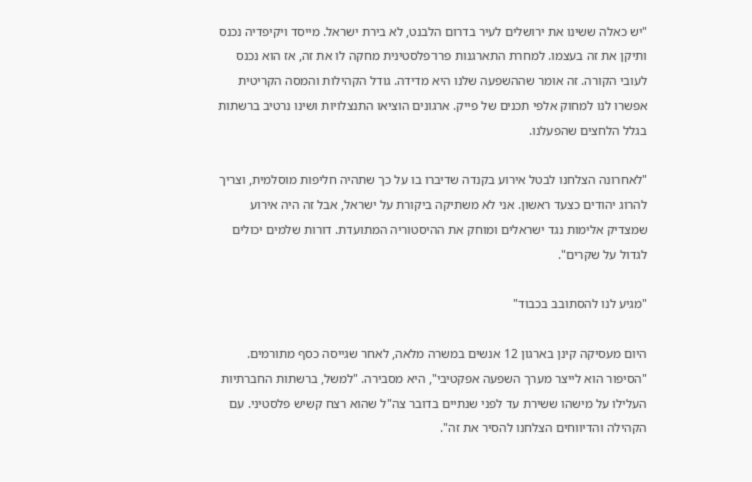"יש כאלה ששינו את ירושלים לעיר בדרום הלבנט, לא בירת ישראל. מייסד ויקיפדיה נכנס ותיקן את זה בעצמו. למחרת התארגנות פרו־פלסטינית מחקה לו את זה, אז הוא נכנס לעובי הקורה. זה אומר שההשפעה שלנו היא מדידה. גודל הקהילות והמסה הקריטית אפשרו לנו למחוק אלפי תכנים של פייק. ארגונים הוציאו התנצלויות ושינו נרטיב ברשתות בגלל הלחצים שהפעלנו.

"לאחרונה הצלחנו לבטל אירוע בקנדה שדיברו בו על כך שתהיה חליפות מוסלמית, וצריך להרוג יהודים כצעד ראשון. אני לא משתיקה ביקורת על ישראל, אבל זה היה אירוע שמצדיק אלימות נגד ישראלים ומוחק את ההיסטוריה המתועדת. דורות שלמים יכולים לגדול על שקרים".

"מגיע לנו להסתובב בכבוד"

היום מעסיקה קינן בארגון 12 אנשים במשרה מלאה, לאחר שגייסה כסף מתורמים. "הסיפור הוא לייצר מערך השפעה אפקטיבי", היא מסבירה. "למשל, ברשתות החברתיות העלילו על מישהו ששירת עד לפני שנתיים בדובר צה"ל שהוא רצח קשיש פלסטיני. עם הקהילה והדיווחים הצלחנו להסיר את זה".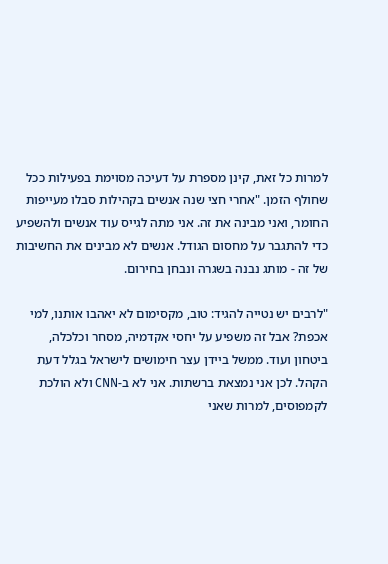למרות כל זאת, קינן מספרת על דעיכה מסוימת בפעילות ככל שחולף הזמן. "אחרי חצי שנה אנשים בקהילות סבלו מעייפות החומר, ואני מבינה את זה. אני מתה לגייס עוד אנשים ולהשפיע כדי להתגבר על מחסום הגודל. אנשים לא מבינים את החשיבות של זה - מותג נבנה בשגרה ונבחן בחירום.

"לרבים יש נטייה להגיד: טוב, מקסימום לא יאהבו אותנו, למי אכפת? אבל זה משפיע על יחסי אקדמיה, מסחר וכלכלה, ביטחון ועוד. ממשל ביידן עצר חימושים לישראל בגלל דעת הקהל. לכן אני נמצאת ברשתות. אני לא ב-CNN ולא הולכת לקמפוסים, למרות שאני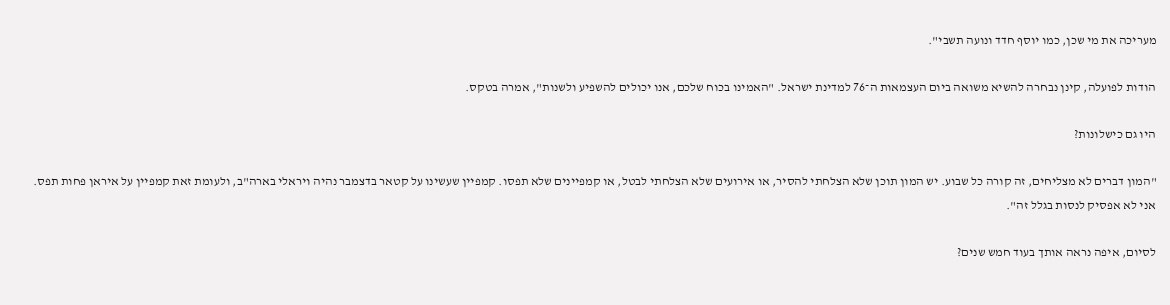מעריכה את מי שכן, כמו יוסף חדד ונועה תשבי".

הודות לפועלה, קינן נבחרה להשיא משואה ביום העצמאות ה־76 למדינת ישראל. "האמינו בכוח שלכם, אנו יכולים להשפיע ולשנות", אמרה בטקס.

היו גם כישלונות?

"המון דברים לא מצליחים, זה קורה כל שבוע. יש המון תוכן שלא הצלחתי להסיר, או אירועים שלא הצלחתי לבטל, או קמפיינים שלא תפסו. קמפיין שעשינו על קטאר בדצמבר נהיה ויראלי בארה"ב, ולעומת זאת קמפיין על איראן פחות תפס. אני לא אפסיק לנסות בגלל זה".

לסיום, איפה נראה אותך בעוד חמש שנים?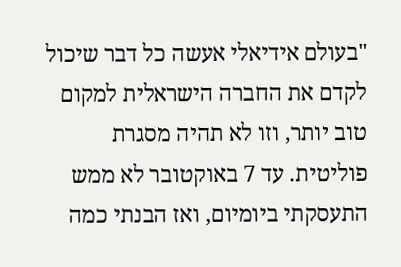"בעולם אידיאלי אעשה כל דבר שיכול לקדם את החברה הישראלית למקום טוב יותר, וזו לא תהיה מסגרת פוליטית. עד 7 באוקטובר לא ממש התעסקתי ביומיום, ואז הבנתי כמה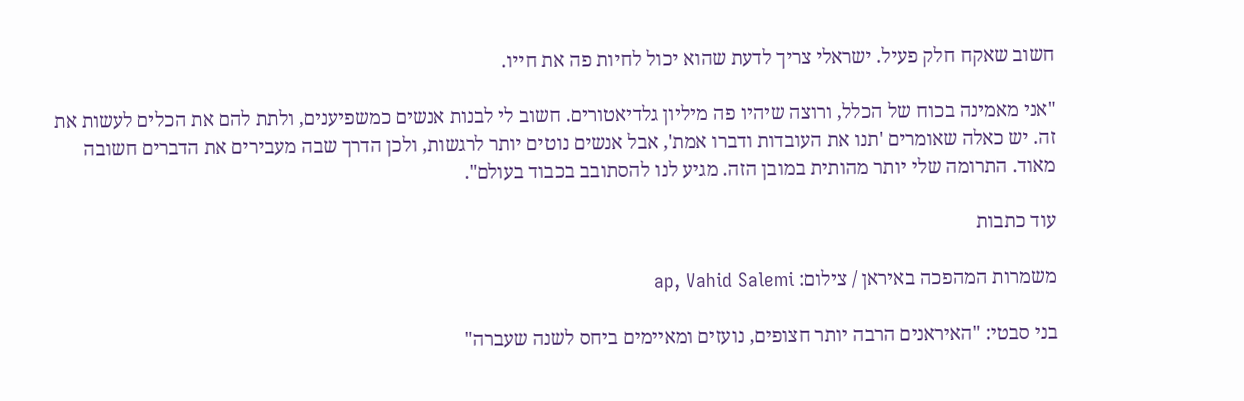חשוב שאקח חלק פעיל. ישראלי צריך לדעת שהוא יכול לחיות פה את חייו.

"אני מאמינה בכוח של הכלל, ורוצה שיהיו פה מיליון גלדיאטורים. חשוב לי לבנות אנשים כמשפיענים, ולתת להם את הכלים לעשות את זה. יש כאלה שאומרים 'תנו את העובדות ודברו אמת', אבל אנשים נוטים יותר לרגשות, ולכן הדרך שבה מעבירים את הדברים חשובה מאוד. התרומה שלי יותר מהותית במובן הזה. מגיע לנו להסתובב בכבוד בעולם".

עוד כתבות

משמרות המהפכה באיראן / צילום: ap, Vahid Salemi

בני סבטי: "האיראנים הרבה יותר חצופים, נועזים ומאיימים ביחס לשנה שעברה"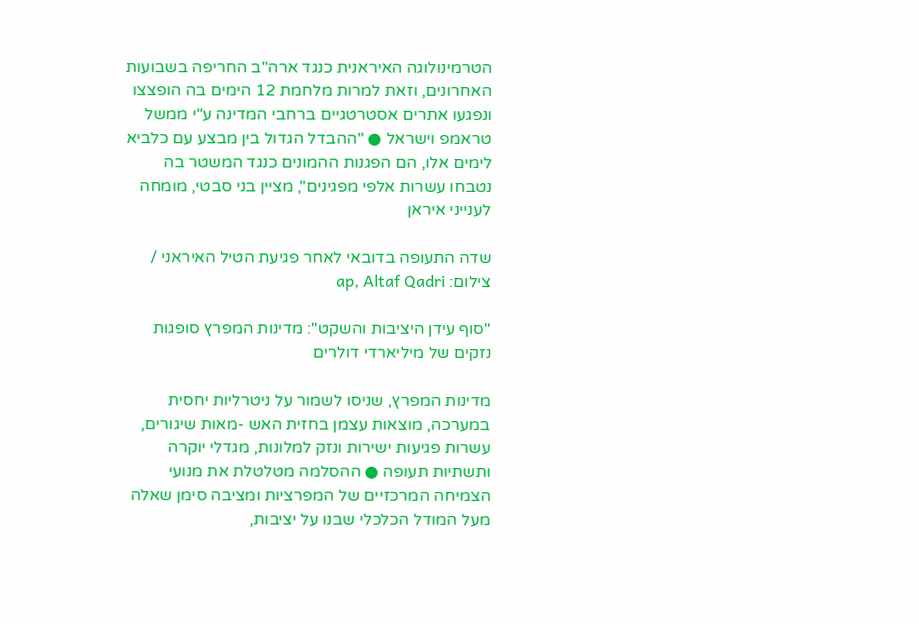הטרמינולוגה האיראנית כנגד ארה"ב החריפה בשבועות האחרונים, וזאת למרות מלחמת 12 הימים בה הופצצו ונפגעו אתרים אסטרטגיים ברחבי המדינה ע"י ממשל טראמפ וישראל ● "ההבדל הגדול בין מבצע עם כלביא לימים אלו, הם הפגנות ההמונים כנגד המשטר בה נטבחו עשרות אלפי מפגינים", מציין בני סבטי, מומחה לענייני איראן

שדה התעופה בדובאי לאחר פגיעת הטיל האיראני / צילום: ap, Altaf Qadri

"סוף עידן היציבות והשקט": מדינות המפרץ סופגות נזקים של מיליארדי דולרים

מדינות המפרץ, שניסו לשמור על ניטרליות יחסית במערכה, מוצאות עצמן בחזית האש -מאות שיגורים, עשרות פגיעות ישירות ונזק למלונות, מגדלי יוקרה ותשתיות תעופה ● ההסלמה מטלטלת את מנועי הצמיחה המרכזיים של המפרציות ומציבה סימן שאלה מעל המודל הכלכלי שבנו על יציבות,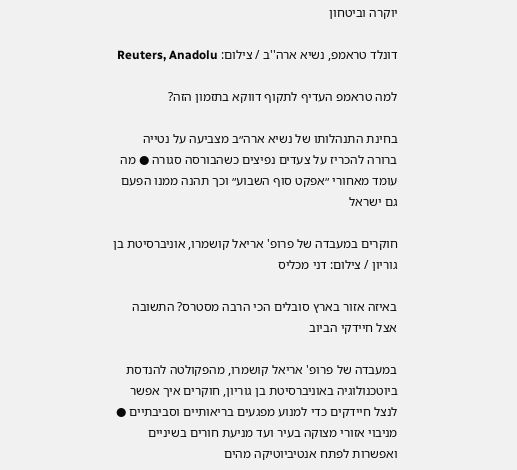יוקרה וביטחון

דונלד טראמפ, נשיא ארה''ב / צילום: Reuters, Anadolu

למה טראמפ העדיף לתקוף דווקא בתזמון הזה?

בחינת התנהלותו של נשיא ארה״ב מצביעה על נטייה ברורה להכריז על צעדים נפיצים כשהבורסה סגורה ● מה עומד מאחורי ״אפקט סוף השבוע״ וכך תהנה ממנו הפעם גם ישראל

חוקרים במעבדה של פרופ' אריאל קושמרו, אוניברסיטת בן גוריון / צילום: דני מכליס

באיזה אזור בארץ סובלים הכי הרבה מסטרס? התשובה אצל חיידקי הביוב

במעבדה של פרופ' אריאל קושמרו, מהפקולטה להנדסת ביוטכנולוגיה באוניברסיטת בן גוריון, חוקרים איך אפשר לנצל חיידקים כדי למנוע מפגעים בריאותיים וסביבתיים ● מניבוי אזורי מצוקה בעיר ועד מניעת חורים בשיניים ואפשרות לפתח אנטיביוטיקה מהים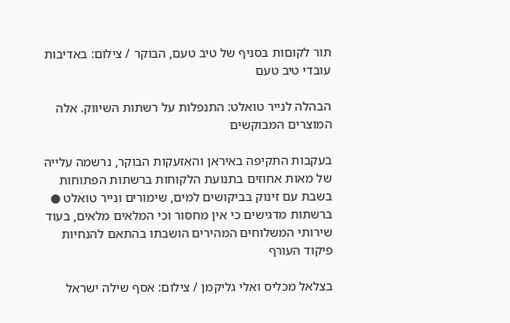תור לקוםות בסניף של טיב טעם, הבוקר / צילום: באדיבות עובדי טיב טעם

הבהלה לנייר טואלט: התנפלות על רשתות השיווק. אלה המוצרים המבוקשים

בעקבות התקיפה באיראן והאזעקות הבוקר, נרשמה עלייה של מאות אחוזים בתנועת הלקוחות ברשתות הפתוחות בשבת עם זינוק בביקושים למים, שימורים ונייר טואלט ● ברשתות מדגישים כי אין מחסור וכי המלאים מלאים, בעוד שירותי המשלוחים המהירים הושבתו בהתאם להנחיות פיקוד העורף

בצלאל מכליס ואלי גליקמן / צילום: אסף שילה ישראל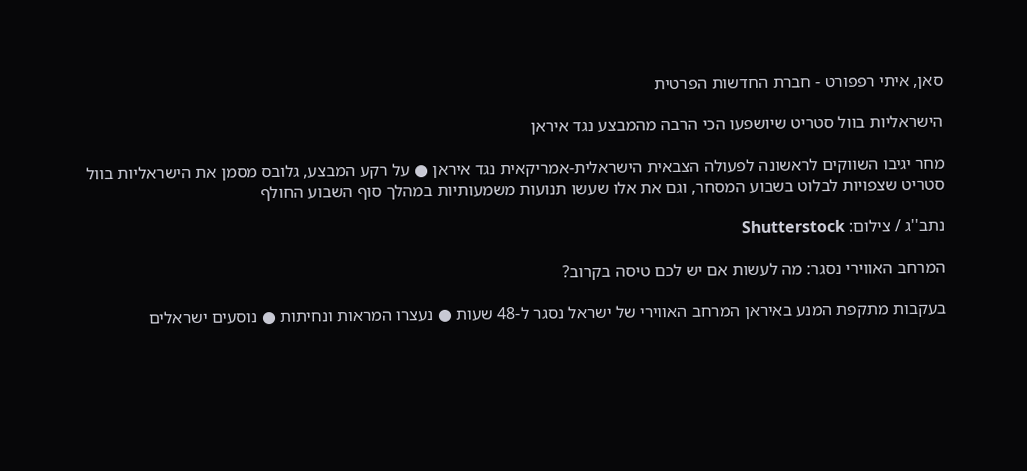סאן, איתי רפפורט - חברת החדשות הפרטית

הישראליות בוול סטריט שיושפעו הכי הרבה מהמבצע נגד איראן

מחר יגיבו השווקים לראשונה לפעולה הצבאית הישראלית-אמריקאית נגד איראן ● על רקע המבצע, גלובס מסמן את הישראליות בוול סטריט שצפויות לבלוט בשבוע המסחר, וגם את אלו שעשו תנועות משמעותיות במהלך סוף השבוע החולף

נתב''ג / צילום: Shutterstock

המרחב האווירי נסגר: מה לעשות אם יש לכם טיסה בקרוב?

בעקבות מתקפת המנע באיראן המרחב האווירי של ישראל נסגר ל-48 שעות ● נעצרו המראות ונחיתות ● נוסעים ישראלים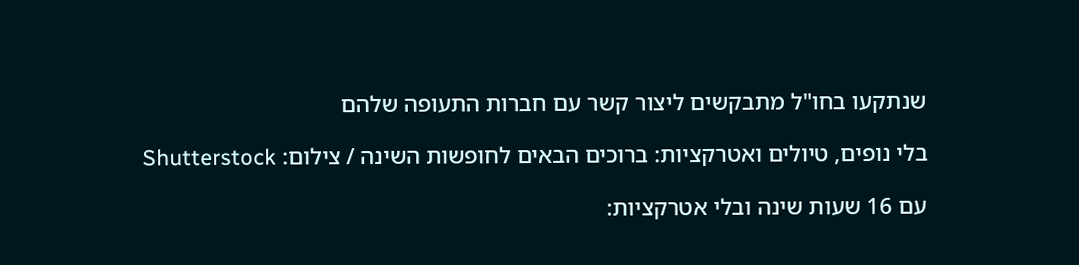שנתקעו בחו"ל מתבקשים ליצור קשר עם חברות התעופה שלהם

בלי נופים, טיולים ואטרקציות: ברוכים הבאים לחופשות השינה / צילום: Shutterstock

עם 16 שעות שינה ובלי אטרקציות: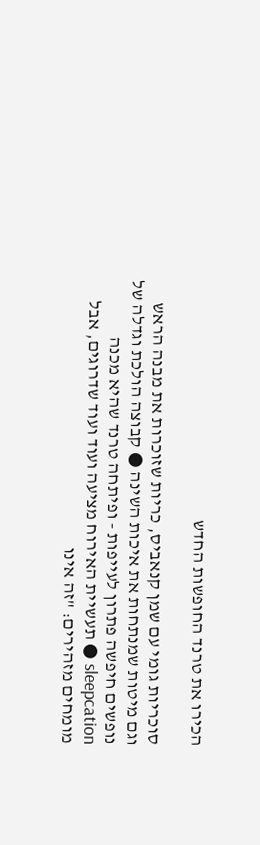הכירו את טרנד החופשות החדש

סוכריות גומי עם שמן קנאביס, כריות שזוכרות את מבנה הראש וגם מיטות שמנתחות את איכות השינה ● קבוצה הולכת וגדלה של נופשים חיפשה פתרון לעייפות - ופיתחה טרנד שהיא מכנה sleepcation ● תעשיית האירוח מציעה ועוד ועוד שדרוגים, אבל מומחים מזהירים: "זה אינו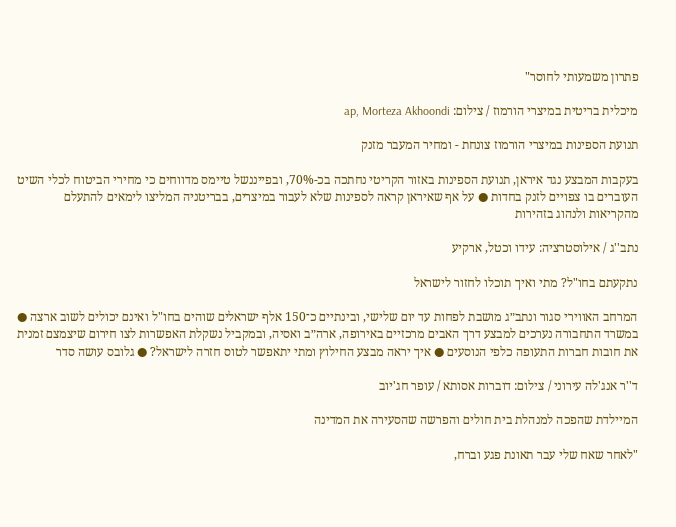פתרון משמעותי לחוסר"

מיכלית בריטית במיצרי הורמוז / צילום: ap, Morteza Akhoondi

תנועת הספינות במיצרי הורמוז צונחת - ומחיר המעבר מזנק

בעקבות המבצע נגד איראן, תנועת הספינות באזור הקריטי נחתכה בכ-70%, ובפייננשל טיימס מדווחים כי מחירי הביטוח לכלי השיט העוברים בו צפויים לזנק בחדות ● על אף שאיראן קראה לספינות שלא לעבור במיצרים, בבריטניה המליצו לימאים להתעלם מהקריאות ולנהוג בזהירות

נתב''ג / אילוסטרציה: עידו וכטל, ארקיע

נתקעתם בחו"ל? מתי ואיך תוכלו לחזור לישראל

המרחב האווירי סגור ונתב״ג מושבת לפחות עד יום שלישי, ובינתיים כ־150 אלף ישראלים שוהים בחו"ל ואינם יכולים לשוב ארצה ● במשרד התחבורה נערכים למבצע דרך האבים מרכזיים באירופה, ארה״ב ואסיה, ובמקביל נשקלת האפשרות לצו חירום שיצמצם זמנית את חובות חברות התעופה כלפי הנוסעים ● איך יראה מבצע החילוץ ומתי יתאפשר לטוס חזרה לישראל? ● גלובס עושה סדר

ד''ר אנג'לה עירוני / צילום: דוברות אסותא / עופר חג'יוב

המיילדת שהפכה למנהלת בית חולים והפרשה שהסעירה את המדינה

"לאחר שאח שלי עבר תאונת פגע וברח,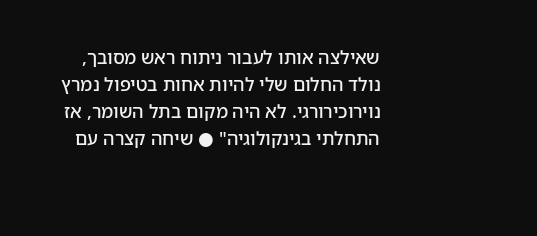שאילצה אותו לעבור ניתוח ראש מסובך, נולד החלום שלי להיות אחות בטיפול נמרץ נוירוכירורגי. לא היה מקום בתל השומר, אז התחלתי בגינקולוגיה" ● שיחה קצרה עם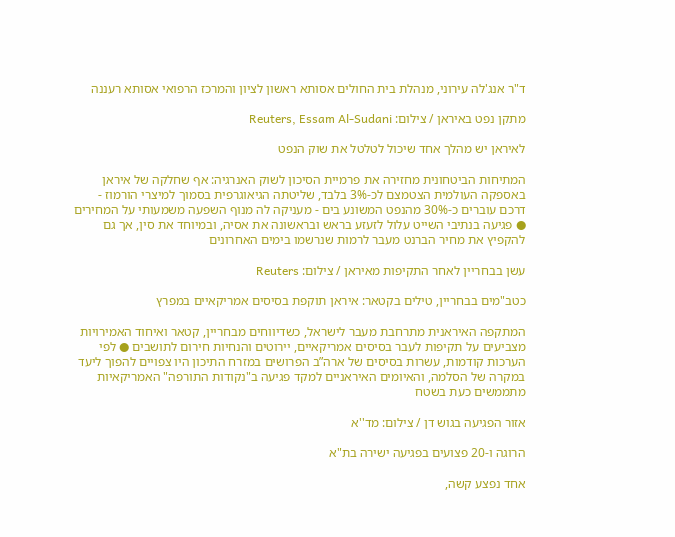ד"ר אנג'לה עירוני, מנהלת בית החולים אסותא ראשון לציון והמרכז הרפואי אסותא רעננה

מתקן נפט באיראן / צילום: Reuters, Essam Al-Sudani

לאיראן יש מהלך אחד שיכול לטלטל את שוק הנפט

המתיחות הביטחונית מחזירה את פרמיית הסיכון לשוק האנרגיה: אף שחלקה של איראן באספקה העולמית הצטמצם לכ-3% בלבד, שליטתה הגיאוגרפית בסמוך למיצרי הורמוז - דרכם עוברים כ-30% מהנפט המשונע בים - מעניקה לה מנוף השפעה משמעותי על המחירים ● פגיעה בנתיבי השייט עלול לזעזע בראש ובראשונה את אסיה, ובמיוחד את סין, אך גם להקפיץ את מחיר הברנט מעבר לרמות שנרשמו בימים האחרונים

עשן בבחריין לאחר התקיפות מאיראן / צילום: Reuters

כטב"מים בבחריין, טילים בקטאר: איראן תוקפת בסיסים אמריקאיים במפרץ

המתקפה האיראנית מתרחבת מעבר לישראל, כשדיווחים מבחריין, קטאר ואיחוד האמירויות מצביעים על תקיפות לעבר בסיסים אמריקאיים, יירוטים והנחיות חירום לתושבים ● לפי הערכות קודמות, עשרות בסיסים של ארה”ב הפרושים במזרח התיכון היו צפויים להפוך ליעד במקרה של הסלמה, והאיומים האיראניים למקד פגיעה ב"נקודות התורפה" האמריקאיות מתממשים כעת בשטח

אזור הפגיעה בגוש דן / צילום: מד''א

הרוגה ו-20 פצועים בפגיעה ישירה בת"א

אחד נפצע קשה,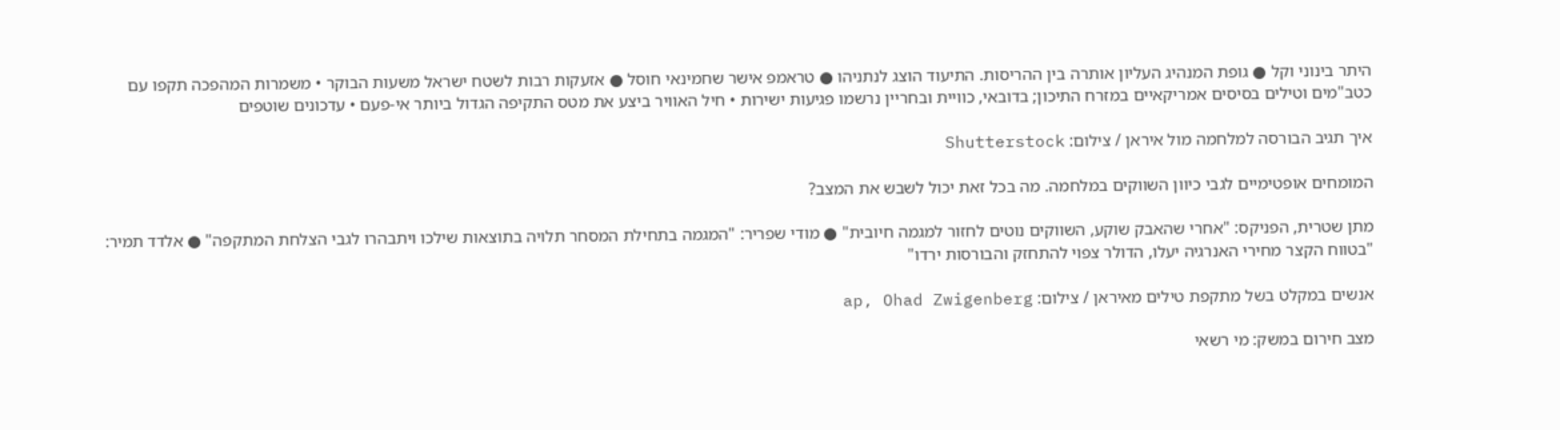היתר בינוני וקל ● גופת המנהיג העליון אותרה בין ההריסות. התיעוד הוצג לנתניהו ● טראמפ אישר שחמינאי חוסל ● אזעקות רבות לשטח ישראל משעות הבוקר • משמרות המהפכה תקפו עם כטב"מים וטילים בסיסים אמריקאיים במזרח התיכון; בדובאי, כוויית ובחריין נרשמו פגיעות ישירות • חיל האוויר ביצע את מטס התקיפה הגדול ביותר אי-פעם • עדכונים שוטפים

איך תגיב הבורסה למלחמה מול איראן / צילום: Shutterstock

המומחים אופטימיים לגבי כיוון השווקים במלחמה. מה בכל זאת יכול לשבש את המצב?

מתן שטרית, הפניקס: "אחרי שהאבק שוקע, השווקים נוטים לחזור למגמה חיובית" ● מודי שפריר: "המגמה בתחילת המסחר תלויה בתוצאות שילכו ויתבהרו לגבי הצלחת המתקפה" ● אלדד תמיר: "בטווח הקצר מחירי האנרגיה יעלו, הדולר צפוי להתחזק והבורסות ירדו"

אנשים במקלט בשל מתקפת טילים מאיראן / צילום: ap, Ohad Zwigenberg

מצב חירום במשק: מי רשאי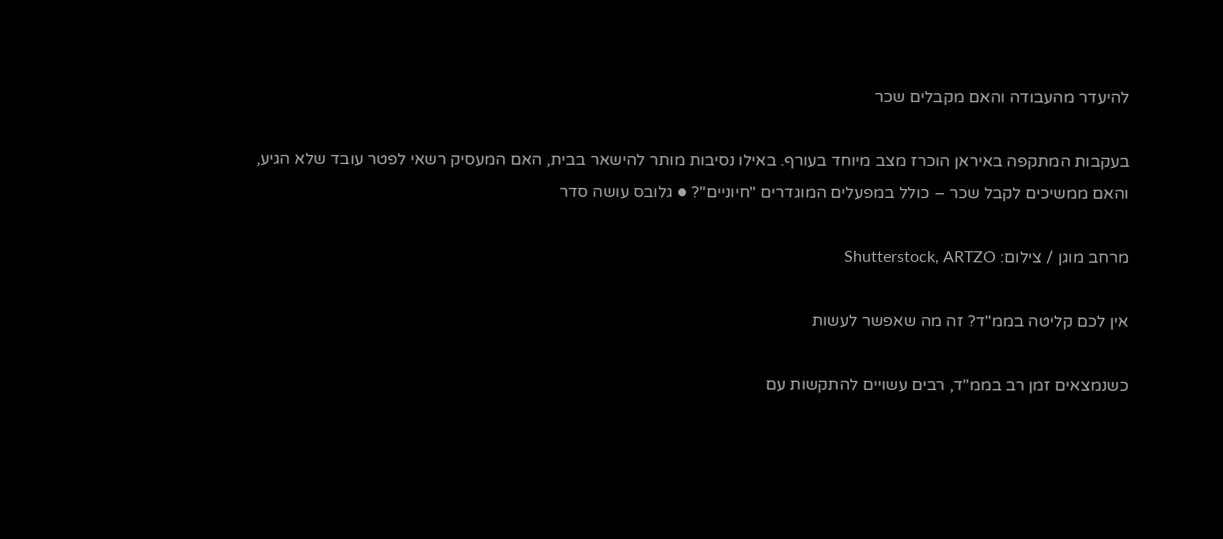להיעדר מהעבודה והאם מקבלים שכר

בעקבות המתקפה באיראן הוכרז מצב מיוחד בעורף. באילו נסיבות מותר להישאר בבית, האם המעסיק רשאי לפטר עובד שלא הגיע, והאם ממשיכים לקבל שכר – כולל במפעלים המוגדרים "חיוניים"? ● גלובס עושה סדר

מרחב מוגן / צילום: Shutterstock, ARTZO

אין לכם קליטה בממ"ד? זה מה שאפשר לעשות

כשנמצאים זמן רב בממ"ד, רבים עשויים להתקשות עם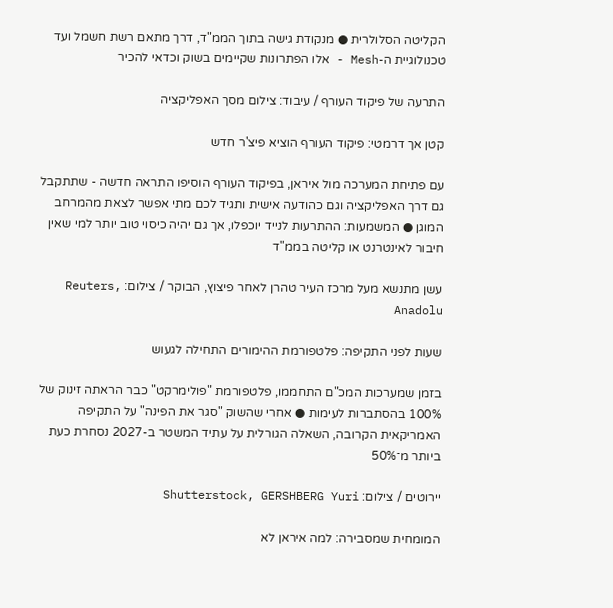הקליטה הסלולרית ● מנקודת גישה בתוך הממ"ד, דרך מתאם רשת חשמל ועד טכנולוגיית ה-Mesh - אלו הפתרונות שקיימים בשוק וכדאי להכיר

התרעה של פיקוד העורף / עיבוד: צילום מסך האפליקציה

קטן אך דרמטי: פיקוד העורף הוציא פיצ'ר חדש

עם פתיחת המערכה מול איראן, בפיקוד העורף הוסיפו התראה חדשה - שתתקבל גם דרך האפליקציה וגם כהודעה אישית ותגיד לכם מתי אפשר לצאת מהמרחב המוגן ● המשמעות: ההתרעות לנייד יוכפלו, אך גם יהיה כיסוי טוב יותר למי שאין חיבור לאינטרנט או קליטה בממ"ד

עשן מתנשא מעל מרכז העיר טהרן לאחר פיצוץ, הבוקר / צילום: Reuters, Anadolu

שעות לפני התקיפה: פלטפורמת ההימורים התחילה לגעוש

בזמן שמערכות המכ"ם התחממו, פלטפורמת "פולימרקט" כבר הראתה זינוק של 100% בהסתברות לעימות ● אחרי שהשוק "סגר את הפינה" על התקיפה האמריקאית הקרובה, השאלה הגורלית על עתיד המשטר ב-2027 נסחרת כעת ביותר מ־50%

יירוטים / צילום: Shutterstock, GERSHBERG Yuri

המומחית שמסבירה: למה איראן לא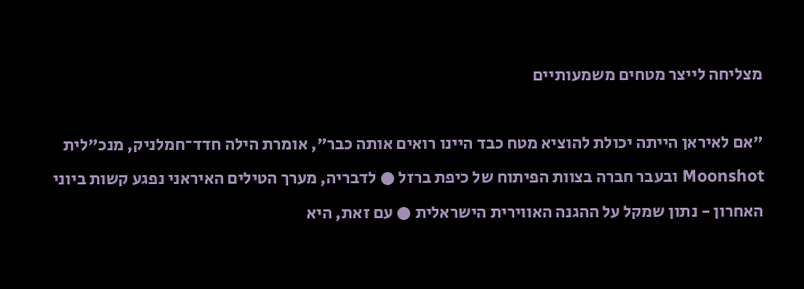מצליחה לייצר מטחים משמעותיים

"אם לאיראן הייתה יכולת להוציא מטח כבד היינו רואים אותה כבר", אומרת הילה חדד־חמלניק, מנכ"לית Moonshot ובעבר חברה בצוות הפיתוח של כיפת ברזל ● לדבריה, מערך הטילים האיראני נפגע קשות ביוני האחרון - נתון שמקל על ההגנה האווירית הישראלית ● עם זאת, היא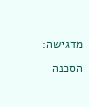מדגישה: הסכנה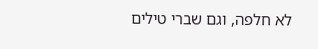לא חלפה, וגם שברי טילים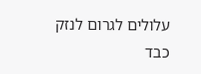עלולים לגרום לנזק כבד